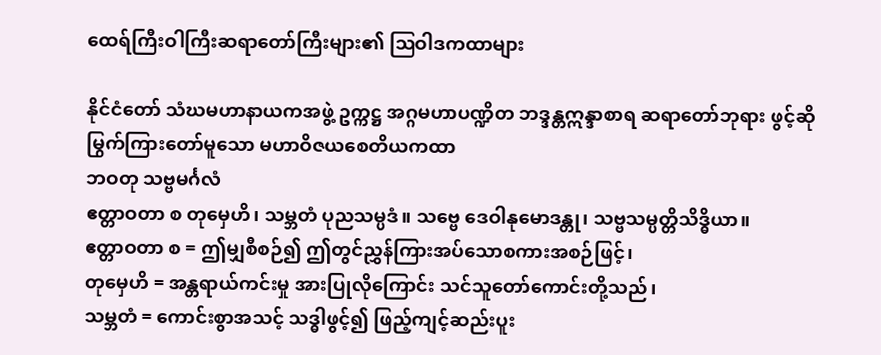ထေရ်ကြီးဝါကြီးဆရာတော်ကြီးများ၏ ဩဝါဒကထာများ

နိုင်ငံတော် သံဃမဟာနာယကအဖွဲ့ ဥက္ကဋ္ဌ အဂ္ဂမဟာပဏ္ဍိတ ဘဒ္ဒန္တဣန္ဒာစာရ ဆရာတော်ဘုရား ဖွင့်ဆိုမြွက်ကြားတော်မူသော မဟာဝိဇယစေတိယကထာ
ဘဝတု သဗ္ဗမင်္ဂလံ
ဧတ္တာဝတာ စ တုမှေဟိ၊ သမ္ဘတံ ပုညသမ္ပဒံ။ သဗ္ဗေ ဒေဝါနုမောဒန္တု၊ သဗ္ဗသမ္ပတ္တိသိဒ္ဓိယာ။
ဧတ္တာဝတာ စ = ဤမျှစီစဉ်၍ ဤတွင်ညွှန်ကြားအပ်သောစကားအစဉ်ဖြင့်၊
တုမှေဟိ = အန္တရာယ်ကင်းမှု အားပြုလိုကြောင်း သင်သူတော်ကောင်းတို့သည်၊
သမ္ဘတံ = ကောင်းစွာအသင့် သဒ္ဓါဖွင့်၍ ဖြည့်ကျင့်ဆည်းပူး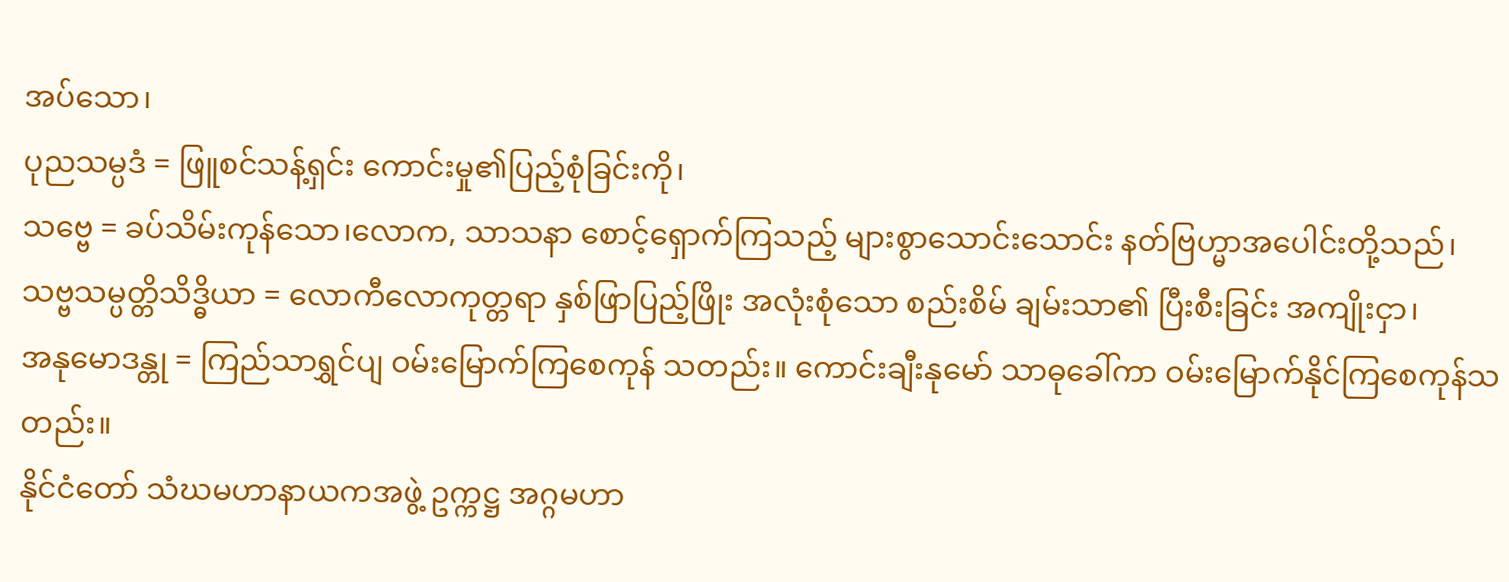အပ်သော၊
ပုညသမ္ပဒံ = ဖြူစင်သန့်ရှင်း ကောင်းမှု၏ပြည့်စုံခြင်းကို၊
သဗ္ဗေ = ခပ်သိမ်းကုန်သော၊လောက, သာသနာ စောင့်ရှောက်ကြသည့် များစွာသောင်းသောင်း နတ်ဗြဟ္မာအပေါင်းတို့သည်၊
သဗ္ဗသမ္ပတ္တိသိဒ္ဓိယာ = လောကီလောကုတ္တရာ နှစ်ဖြာပြည့်ဖြိုး အလုံးစုံသော စည်းစိမ် ချမ်းသာ၏ ပြီးစီးခြင်း အကျိုးငှာ၊
အနုမောဒန္တု = ကြည်သာရွှင်ပျ ဝမ်းမြောက်ကြစေကုန် သတည်း။ ကောင်းချီးနုမော် သာဓုခေါ်ကာ ဝမ်းမြောက်နိုင်ကြစေကုန်သတည်း။
နိုင်ငံတော် သံဃမဟာနာယကအဖွဲ့ ဥက္ကဋ္ဌ အဂ္ဂမဟာ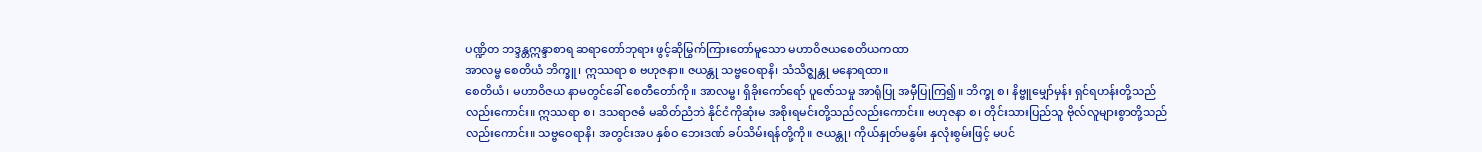ပဏ္ဍိတ ဘဒ္ဒန္တဣန္ဒာစာရ ဆရာတော်ဘုရား ဖွင့်ဆိုမြွက်ကြားတော်မူသော မဟာဝိဇယစေတိယကထာ
အာလမ္ဗ စေတိယံ ဘိက္ခူ၊ ဣဿရာ စ ဗဟုဇနာ။ ဇယန္တု သဗ္ဗဝေရာနိ၊ သံသိဇ္ဈန္တု မနောရထာ။
စေတိယံ၊ မဟာဝိဇယ နာမတွင်ခေါ် စေတီတော်ကို။ အာလမ္ဗ၊ ရှိခိုးကော်ရော် ပူဇော်သမှု အာရုံပြု အမှီပြုကြ၍။ ဘိက္ခု စ၊ နိဗ္ဗူမျှော်မှန်း ရှင်ရဟန်းတို့သည်လည်းကောင်း။ ဣဿရာ စ၊ ဒသရာဇဓံ မဆိတ်ညံဘဲ နိုင်ငံကိုဆုံးမ အစိုးရမင်းတို့သည်လည်းကောင်း။ ဗဟုဇနာ စ၊ တိုင်းသားပြည်သူ ဗိုလ်လူများစွာတို့သည်လည်းကောင်း။ သဗ္ဗဝေရာနိ၊ အတွင်းအပ နှစ်ဝ ဘေးဒဏ် ခပ်သိမ်းရန်တို့ကို။ ဇယန္တု၊ ကိုယ်နှုတ်မနွမ်း နှလုံးစွမ်းဖြင့် မပင်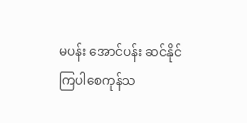မပန်း အောင်ပန်း ဆင်နိုင်ကြပါစေကုန်သ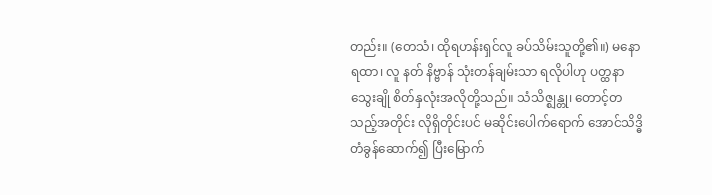တည်း။ (တေသံ၊ ထိုရဟန်းရှင်လူ ခပ်သိမ်းသူတို့၏။) မနောရထာ၊ လူ နတ် နိဗ္ဗာန် သုံးတန်ချမ်းသာ ရလိုပါဟု ပတ္ထနာသွေးချို စိတ်နှလုံးအလိုတို့သည်။ သံသိဇ္ဈန္တု၊ တောင့်တသည့်အတိုင်း လိုရှိတိုင်းပင် မဆိုင်းပေါက်ရောက် အောင်သိဒ္ဓိတံခွန်ဆောက်၍ ပြီးမြောက်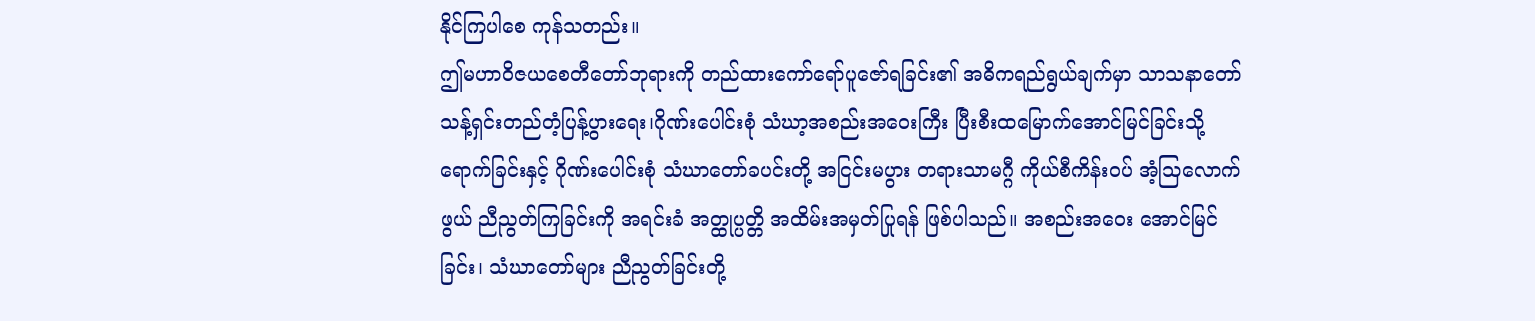နိုင်ကြပါစေ ကုန်သတည်း။
ဤမဟာဝိဇယစေတီတော်ဘုရားကို တည်ထားကော်ရော်ပူဇော်ရခြင်း၏ အဓိကရည်ရွယ်ချက်မှာ သာသနာတော်သန့်ရှင်းတည်တံ့ပြန့်ပွားရေး၊ဂိုဏ်းပေါင်းစုံ သံဃာ့အစည်းအဝေးကြီး ပြီးစီးထမြောက်အောင်မြင်ခြင်းသို့ရောက်ခြင်းနှင့် ဂိုဏ်းပေါင်းစုံ သံဃာတော်ခပင်းတို့ အငြင်းမပွား တရားသာမဂ္ဂီ ကိုယ်စီကိန်းဝပ် အံ့သြလောက်ဖွယ် ညီညွတ်ကြခြင်းကို အရင်းခံ အတ္ထုပ္ပတ္တိ အထိမ်းအမှတ်ပြုရန် ဖြစ်ပါသည်။ အစည်းအဝေး အောင်မြင်ခြင်း၊ သံဃာတော်များ ညီညွတ်ခြင်းတို့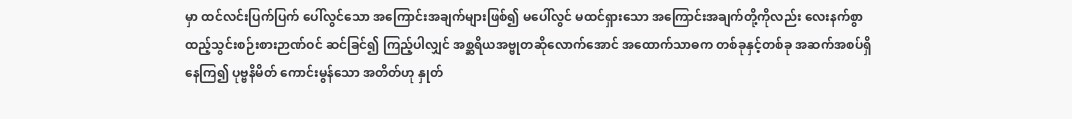မှာ ထင်လင်းပြက်ပြက် ပေါ်လွင်သော အကြောင်းအချက်များဖြစ်၍ မပေါ်လွင် မထင်ရှားသော အကြောင်းအချက်တို့ကိုလည်း လေးနက်စွာ ထည့်သွင်းစဉ်းစားဉာဏ်ဝင် ဆင်ခြင်၍ ကြည့်ပါလျှင် အစ္ဆရိယအဗ္ဗုတဆိုလောက်အောင် အထောက်သာဓက တစ်ခုနှင့်တစ်ခု အဆက်အစပ်ရှိနေကြ၍ ပုဗ္ဗနိမိတ် ကောင်းမွန်သော အတိတ်ဟု နှုတ်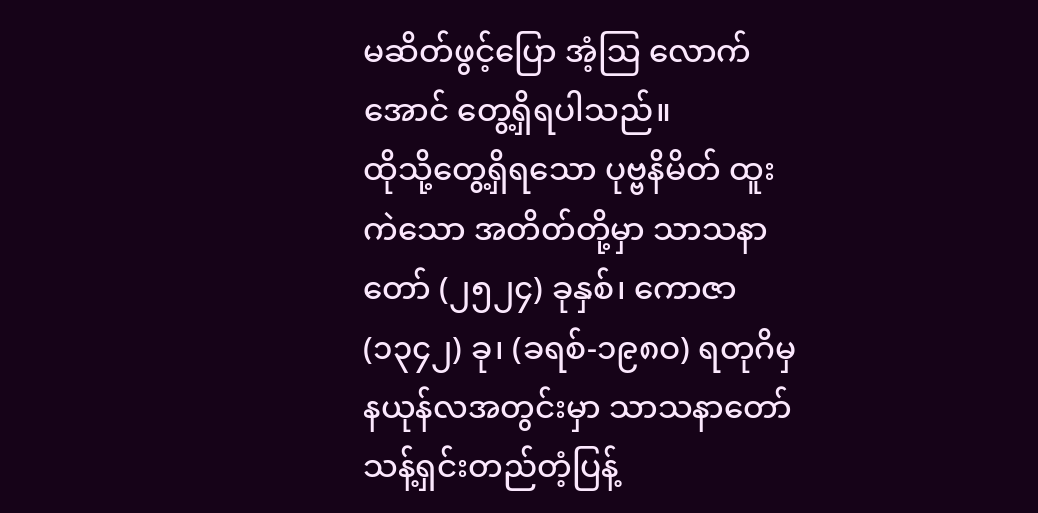မဆိတ်ဖွင့်ပြော အံ့ဩ လောက်အောင် တွေ့ရှိရပါသည်။
ထိုသို့တွေ့ရှိရသော ပုဗ္ဗနိမိတ် ထူးကဲသော အတိတ်တို့မှာ သာသနာတော် (၂၅၂၄) ခုနှစ်၊ ကောဇာ (၁၃၄၂) ခု၊ (ခရစ်-၁၉၈ဝ) ရတုဂိမှ နယုန်လအတွင်းမှာ သာသနာတော် သန့်ရှင်းတည်တံ့ပြန့်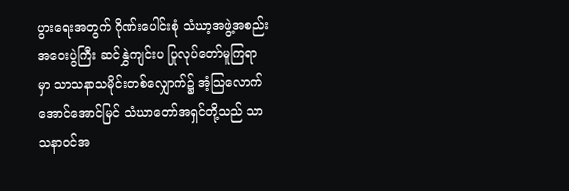ပွားရေးအတွက် ဂိုဏ်းပေါင်းစုံ သံဃာ့အဖွဲ့အစည်းအဝေးပွဲကြီး ဆင်နွှဲကျင်းပ ပြုလုပ်တော်မူကြရာမှာ သာသနာသမိုင်းတစ်လျှောက်၌ အံ့သြလောက်အောင်အောင်မြင် သံဃာတော်အရှင်တို့သည် သာသနာဝင်အ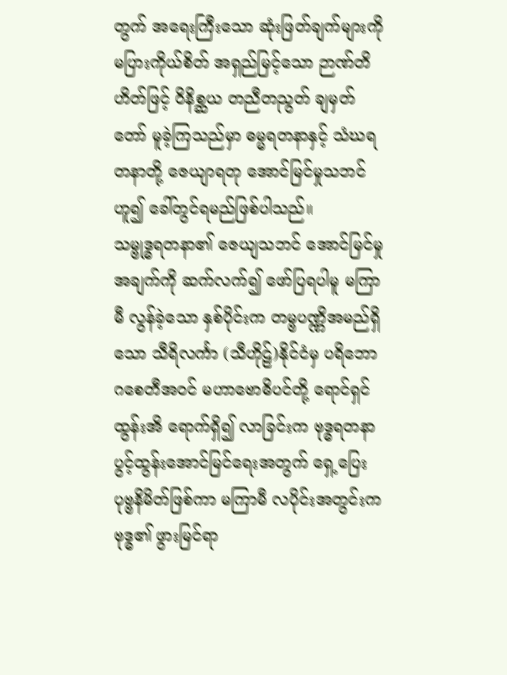တွက် အရေးကြီးသော ဆုံးဖြတ်ချက်များကို မပြားကိုယ်စိတ် အရှည်မြင့်သော ဉာဏ်တိဟိတ်ဖြင့် ဝိနိစ္ဆယ တညီတညွတ် ချမှတ်တော် မူခဲ့ကြသည်မှာ ဓမ္မရတနာနှင့် သံဃရတနာတို့ ဇေယျာရတု အောင်မြင်မှုသဘင်ဟူ၍ ခေါ်တွင်ရမည်ဖြစ်ပါသည်။
သမ္ဗုဒ္ဓရတနာ၏ ဇေယျသဘင် အောင်မြင်မှု အချက်ကို ဆက်လက်၍ ဖော်ပြရပါမူ မကြာမီ လွန်ခဲ့သော နှစ်ပိုင်းက တမ္ဗပဏ္ဏိအမည်ရှိသော သီရိလင်္ကာ (သီဟိုဠ်)နိုင်ငံမှ ပရိဘောဂစေတီအဝင် မဟာဗောဓိပင်တို့ ရောင်ရှင်ထွန်းအိ ရောက်ရှိ၍ လာခြင်းက ဗုဒ္ဓရတနာ ပွင့်ထွန်းအောင်မြင်ရေးအတွက် ရှေ့ပြေးပုဗ္ဗနိမိတ်ဖြစ်ကာ မကြာမီ လပိုင်းအတွင်းက ဗုဒ္ဓ၏ ဖွားမြင်ရာ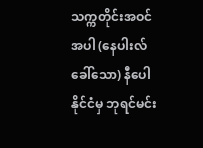သက္ကတိုင်းအဝင်အပါ (နေပါးလ်ခေါ်သော) နီပေါနိုင်ငံမှ ဘုရင်မင်း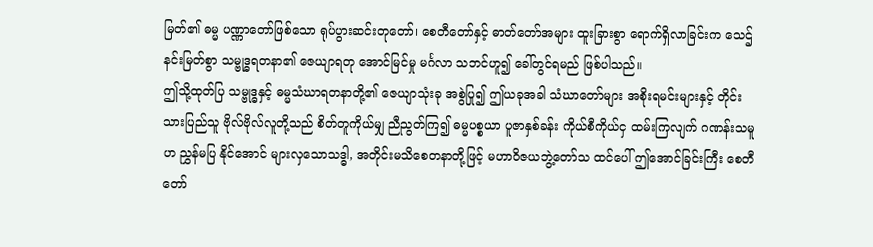မြတ်၏ ဓမ္မ ပဏ္ဏာတော်ဖြစ်သော ရုပ်ပွားဆင်းတုတော်၊ စေတီတော်နှင့် ဓာတ်တော်အများ ထူးခြားစွာ ရောက်ရှိလာခြင်းက သေဌ်နင်းမြတ်စွာ သမ္ဗုဒ္ဓရတနာ၏ ဇေယျာရတု အောင်မြင်မှု မင်္ဂလာ သဘင်ဟူ၍ ခေါ်တွင်ရမည် ဖြစ်ပါသည်။
ဤသို့ထုတ်ပြ သမ္ဗုဒ္ဓနှင့် ဓမ္မသံဃာရတနာတို့၏ ဇေယျာသုံးခု အစွဲပြု၍ ဤယခုအခါ သံဃာတော်များ အစိုးရမင်းများနှင့် တိုင်းသားပြည်သူ ဗိုလ်ဗိုလ်လူတို့သည် စိတ်တူကိုယ်မျှ ညီညွတ်ကြ၍ ဓမ္မပစ္စယာ ပူဇာနှစ်ခန်း ကိုယ်စီကိုယ်ငှ ထမ်းကြလျက် ဂဏန်းသမူဟ ညွှန်မပြ နိုင်အောင် များလှသောသဒ္ဓါ, အတိုင်းမသိစေတနာတို့ဖြင့် မဟာဝိဇယဘွဲ့တော်သ ထင်ပေါ် ဤအောင်ခြင်းကြီး စေတီတော်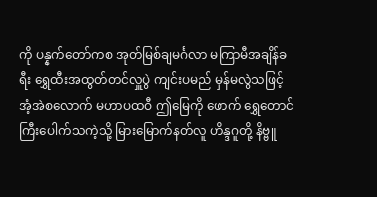ကို ပန္နက်တော်ကစ အုတ်မြစ်ချမင်္ဂလာ မကြာမီအချိန်ခရီး ရွှေထီးအထွတ်တင်လှူပွဲ ကျင်းပမည် မှန်မလွဲသဖြင့် အံ့အဲစလောက် မဟာပထဝီ ဤမြေကို ဖောက် ရွှေတောင်ကြီးပေါက်သကဲ့သို့ မြားမြောက်နတ်လူ ဟိန္ဒဂူတို့ နိဗ္ဗူ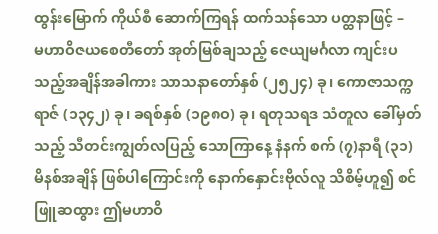ထွန်းမြောက် ကိုယ်စီ ဆောက်ကြရန် ထက်သန်သော ပတ္ထနာဖြင့် –
မဟာဝိဇယစေတီတော် အုတ်မြစ်ချသည့် ဇေယျမင်္ဂလာ ကျင်းပသည့်အချိန်အခါကား သာသနာတော်နှစ် (၂၅၂၄) ခု၊ ကောဇာသက္ကရာဇ် (၁၃၄၂) ခု၊ ခရစ်နှစ် (၁၉၈ဝ) ခု၊ ရတုသရဒ သံတူလ ခေါ်မှတ်သည့် သီတင်းကျွတ်လပြည့် သောကြာနေ့ နံနက် စက် (၇)နာရီ (၃၁) မိနစ်အချိန် ဖြစ်ပါကြောင်းကို နောက်နှောင်းဗိုလ်လူ သိစိမ့်ဟူ၍ စင်ဖြူဆထွား ဤမဟာဝိ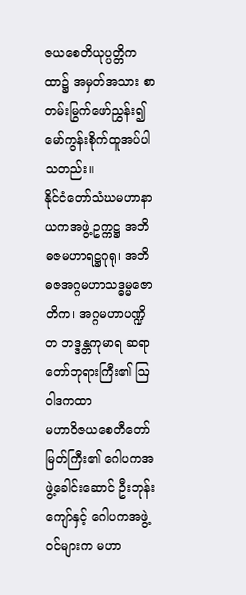ဇယစေတိယုပ္ပတ္တိကထာ၌ အမှတ်အသား စာတမ်းမြွက်ဖော်ညွှန်း၍ မော်ကွန်းစိုက်ထူအပ်ပါသတည်း။
နိုင်ငံတော်သံဃမဟာနာယကအဖွဲ့ ဥက္ကဋ္ဌ အဘိဓဇမဟာရဋ္ဌဂုရု၊ အဘိဓဇအဂ္ဂမဟာသဒ္ဓမ္မဇောတိက၊ အဂ္ဂမဟာပဏ္ဍိတ ဘဒ္ဒန္တကုမာရ ဆရာတော်ဘုရားကြီး၏ ဩဝါဒကထာ
မဟာဝိဇယစေတီတော်မြတ်ကြီး၏ ဂေါပကအဖွဲ့ခေါင်းဆောင် ဦးဘုန်းကျော်နှင့် ဂေါပကအဖွဲ့ဝင်များက မဟာ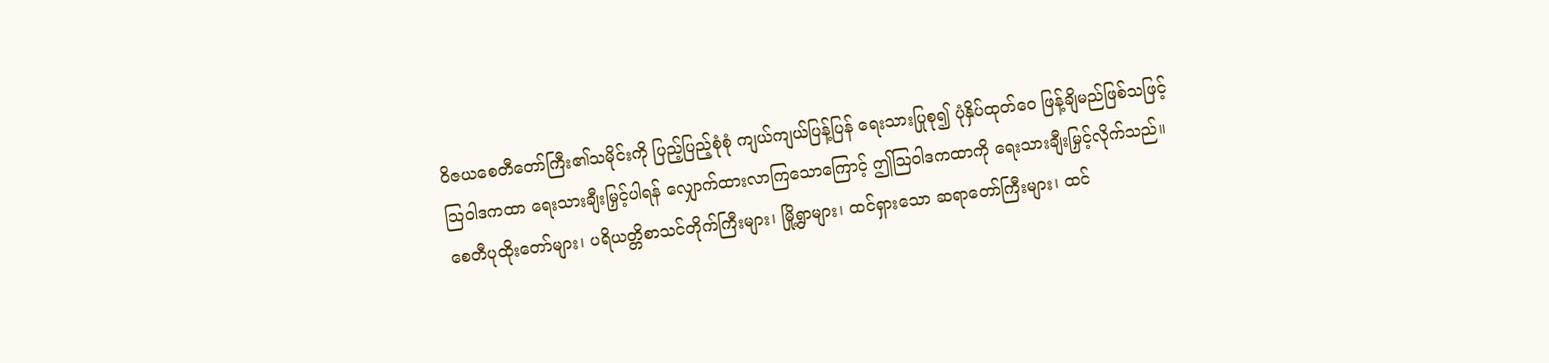ဝိဇယစေတီတော်ကြီး၏သမိုင်းကို ပြည့်ပြည့်စုံစုံ ကျယ်ကျယ်ပြန့်ပြန် ရေးသားပြုစု၍ ပုံနှိပ်ထုတ်ဝေ ဖြန့်ချိမည်ဖြစ်သဖြင့် သြဝါဒကထာ ရေးသားချီးမြှင့်ပါရန် လျှောက်ထားလာကြသောကြောင့် ဤသြဝါဒကထာကို ရေးသားချီးမြှင့်လိုက်သည်။
စေတီပုထိုးတော်များ၊ ပရိယတ္တိစာသင်တိုက်ကြီးများ၊ မြို့ရွာများ၊ ထင်ရှားသော ဆရာတော်ကြီးများ၊ ထင်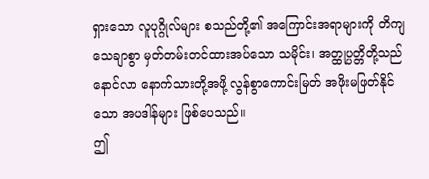ရှားသော လူပုဂ္ဂိုလ်များ စသည်တို့၏ အကြောင်းအရာများကို တိကျသေချာစွာ မှတ်တမ်းတင်ထားအပ်သော သမိုင်း၊ အတ္ထုပ္ပတ္တိတို့သည် နောင်လာ နောက်သားတို့အဖို့ လွန်စွာကောင်းမြတ် အဖိုးမဖြတ်နိုင်သော အပဒါန်များ ဖြစ်ပေသည်။
ဤ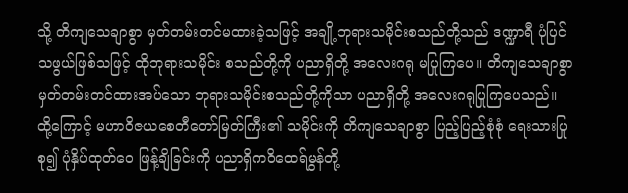သို့ တိကျသေချာစွာ မှတ်တမ်းတင်မထားခဲ့သဖြင့် အချို့ဘုရားသမိုင်းစသည်တို့သည် ဒဏ္ဍာရီ ပုံပြင်သဖွယ်ဖြစ်သဖြင့် ထိုဘုရားသမိုင်း စသည်တို့ကို ပညာရှိတို့ အလေးဂရု မပြုကြပေ။ တိကျသေချာစွာ မှတ်တမ်းတင်ထားအပ်သော ဘုရားသမိုင်းစသည်တို့ကိုသာ ပညာရှိတို့ အလေးဂရုပြုကြပေသည်။ ထို့ကြောင့် မဟာဝိဇယစေတီတော်မြတ်ကြီး၏ သမိုင်းကို တိကျသေချာစွာ ပြည့်ပြည့်စုံစုံ ရေးသားပြုစု၍ ပုံနှိပ်ထုတ်ဝေ ဖြန့်ချိခြင်းကို ပညာရှိကဝိထေရ်မွန်တို့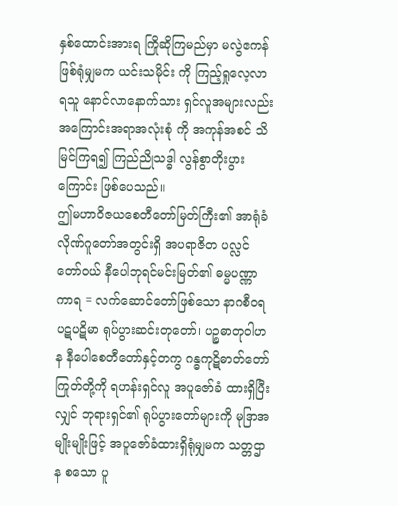နှစ်ထောင်းအားရ ကြိုဆိုကြမည်မှာ မလွဲဧကန်ဖြစ်ရုံမျှမက ယင်းသမိုင်း ကို ကြည့်ရှုလေ့လာရသူ နောင်လာနောက်သား ရှင်လူအများလည်း အကြောင်းအရာအလုံးစုံ ကို အကုန်အစင် သိမြင်ကြရ၍ ကြည်ညိုသဒ္ဓါ လွန်စွာတိုးပွားကြောင်း ဖြစ်ပေသည်။
ဤမဟာဝိဇယစေတီတော်မြတ်ကြီး၏ အာရုံခံလိုဏ်ဂူတော်အတွင်းရှိ အပရာဇိတ ပလ္လင်တော်ဝယ် နီပေါဘုရင်မင်းမြတ်၏ ဓမ္မပဏ္ဏာကာရ = လက်ဆောင်တော်ဖြစ်သော နာဂစီဝရပဋပဋိမာ ရုပ်ပွားဆင်းတုတော်၊ ပဉ္စဓာတုဝါဟန နီပေါစေတီတော်နှင့်တကွ ဂန္ဓကုဋိဓာတ်တော်ကြုတ်တို့ကို ရဟန်းရှင်လူ အပူဇော်ခံ ထားရှိပြီးလျှင် ဘုရားရှင်၏ ရုပ်ပွားတော်များကို မုဒြာအမျိုးမျိုးဖြင့် အပူဇော်ခံထားရှိရုံမျှမက သတ္တဌာန စသော ပူ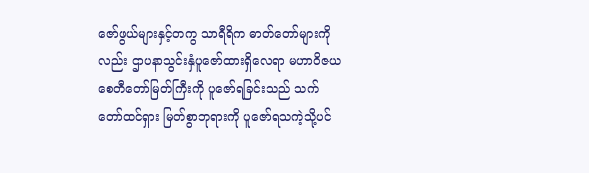ဇော်ဖွယ်များနှင့်တကွ သာရီရိက ဓာတ်တော်များကိုလည်း ဌာပနာသွင်းနှံပူဇော်ထားရှိလေရာ မဟာဝိဇယစေတီတော်မြတ်ကြီးကို ပူဇော်ရခြင်းသည် သက်တော်ထင်ရှား မြတ်စွာဘုရားကို ပူဇော်ရသကဲ့သို့ပင်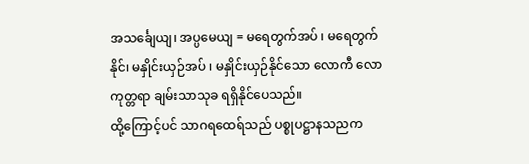အသင်္ချေယျ၊ အပ္ပမေယျ = မရေတွက်အပ် ၊ မရေတွက်နိုင်၊ မနှိုင်းယှဉ်အပ် ၊ မနှိုင်းယှဉ်နိုင်သော လောကီ လောကုတ္တရာ ချမ်းသာသုခ ရရှိနိုင်ပေသည်။
ထို့ကြောင့်ပင် သာဂရထေရ်သည် ပစ္စုပဋ္ဌာနသညက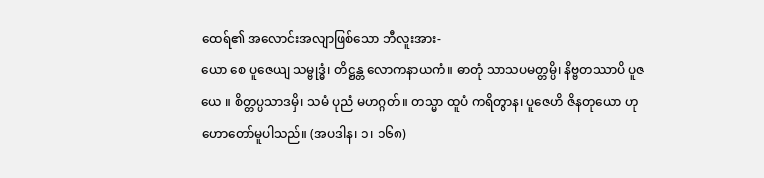ထေရ်၏ အလောင်းအလျာဖြစ်သော ဘီလူးအား-
ယော စေ ပူဇေယျ သမ္ဗုဒ္ဓံ၊ တိဋ္ဌန္တ လောကနာယကံ။ ဓာတုံ သာသပမတ္တမ္ပိ၊ နိဗ္ဗတဿာပိ ပူဇယေ ။ စိတ္တပ္ပသာဒမှိ၊ သမံ ပုညံ မဟဂ္ဂတ်။ တသ္မာ ထူပံ ကရိတွာန၊ ပူဇေဟိ ဇိနတုယော ဟု ဟောတော်မူပါသည်။ (အပဒါန၊ ၁၊ ၁၆၈)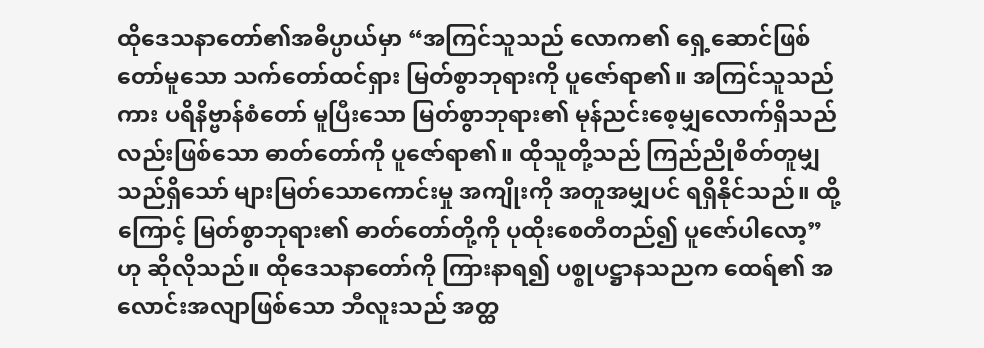ထိုဒေသနာတော်၏အဓိပ္ပာယ်မှာ “အကြင်သူသည် လောက၏ ရှေ့ဆောင်ဖြစ်တော်မူသော သက်တော်ထင်ရှား မြတ်စွာဘုရားကို ပူဇော်ရာ၏။ အကြင်သူသည်ကား ပရိနိဗ္ဗာန်စံတော် မူပြီးသော မြတ်စွာဘုရား၏ မုန်ညင်းစေ့မျှလောက်ရှိသည်လည်းဖြစ်သော ဓာတ်တော်ကို ပူဇော်ရာ၏။ ထိုသူတို့သည် ကြည်ညိုစိတ်တူမျှ သည်ရှိသော် များမြတ်သောကောင်းမှု အကျိုးကို အတူအမျှပင် ရရှိနိုင်သည်။ ထို့ကြောင့် မြတ်စွာဘုရား၏ ဓာတ်တော်တို့ကို ပုထိုးစေတီတည်၍ ပူဇော်ပါလော့”ဟု ဆိုလိုသည်။ ထိုဒေသနာတော်ကို ကြားနာရ၍ ပစ္စုပဋ္ဌာနသညက ထေရ်၏ အလောင်းအလျာဖြစ်သော ဘီလူးသည် အတ္ထ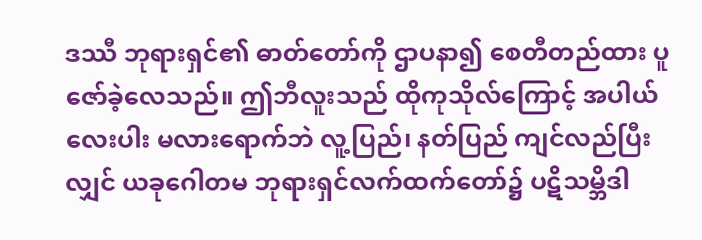ဒဿီ ဘုရားရှင်၏ ဓာတ်တော်ကို ဌာပနာ၍ စေတီတည်ထား ပူဇော်ခဲ့လေသည်။ ဤဘီလူးသည် ထိုကုသိုလ်ကြောင့် အပါယ်လေးပါး မလားရောက်ဘဲ လူ့ပြည်၊ နတ်ပြည် ကျင်လည်ပြီးလျှင် ယခုဂေါတမ ဘုရားရှင်လက်ထက်တော်၌ ပဋိသမ္ဘိဒါ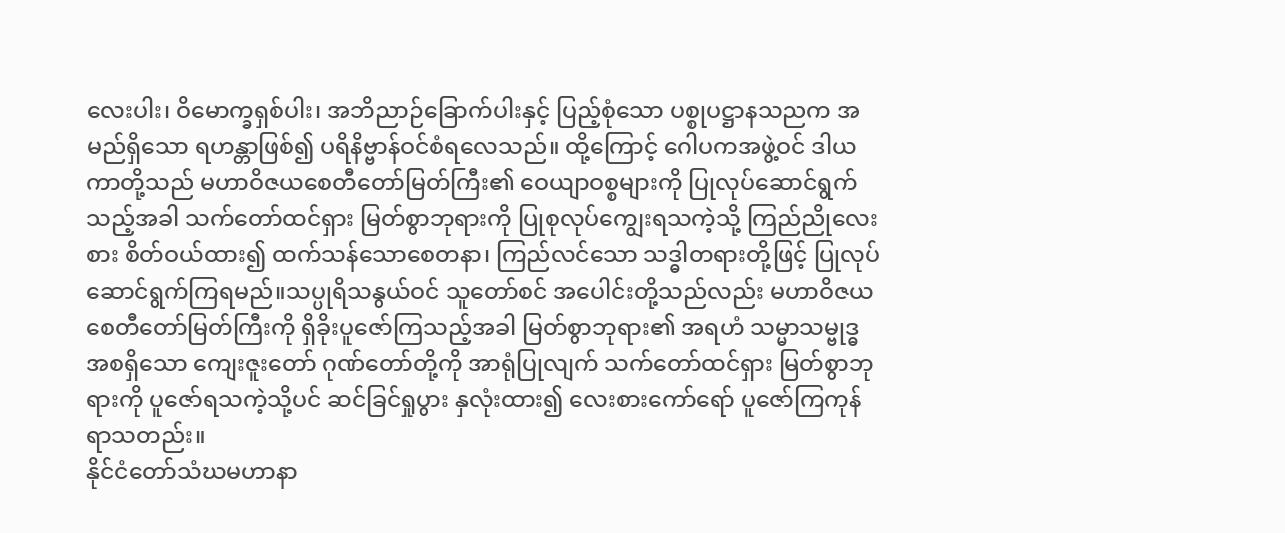လေးပါး၊ ဝိမောက္ခရှစ်ပါး၊ အဘိညာဉ်ခြောက်ပါးနှင့် ပြည့်စုံသော ပစ္စုပဋ္ဌာနသညက အမည်ရှိသော ရဟန္တာဖြစ်၍ ပရိနိဗ္ဗာန်ဝင်စံရလေသည်။ ထို့ကြောင့် ဂေါပကအဖွဲ့ဝင် ဒါယကာတို့သည် မဟာဝိဇယစေတီတော်မြတ်ကြီး၏ ဝေယျာဝစ္စများကို ပြုလုပ်ဆောင်ရွက်သည့်အခါ သက်တော်ထင်ရှား မြတ်စွာဘုရားကို ပြုစုလုပ်ကျွေးရသကဲ့သို့ ကြည်ညိုလေးစား စိတ်ဝယ်ထား၍ ထက်သန်သောစေတနာ၊ ကြည်လင်သော သဒ္ဓါတရားတို့ဖြင့် ပြုလုပ်ဆောင်ရွက်ကြရမည်။သပ္ပုရိသနွယ်ဝင် သူတော်စင် အပေါင်းတို့သည်လည်း မဟာဝိဇယစေတီတော်မြတ်ကြီးကို ရှိခိုးပူဇော်ကြသည့်အခါ မြတ်စွာဘုရား၏ အရဟံ သမ္မာသမ္ဗုဒ္ဓ အစရှိသော ကျေးဇူးတော် ဂုဏ်တော်တို့ကို အာရုံပြုလျက် သက်တော်ထင်ရှား မြတ်စွာဘုရားကို ပူဇော်ရသကဲ့သို့ပင် ဆင်ခြင်ရှုပွား နှလုံးထား၍ လေးစားကော်ရော် ပူဇော်ကြကုန်ရာသတည်း။
နိုင်ငံတော်သံဃမဟာနာ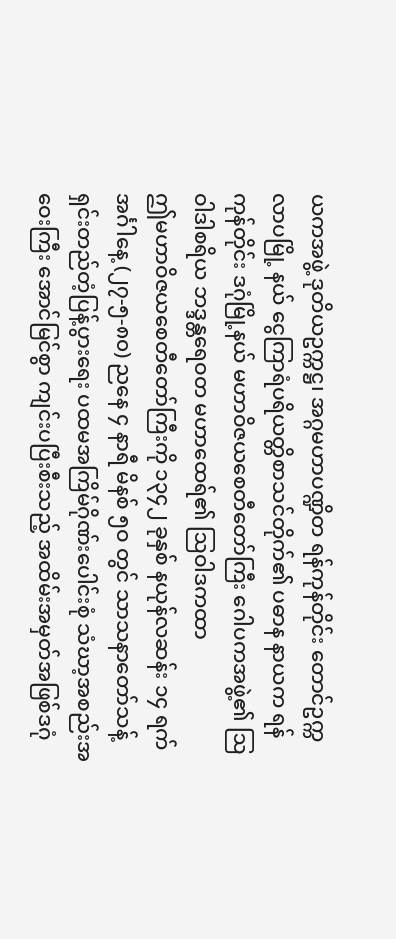ယကအဖွဲ့ ဒုတိယဥက္ကဋ္ဌ၊ အဂ္ဂမဟာပဏ္ဍိတ ရန်ကုန်တိုင်း တောင်ဥက္ကလာပမြို့ နယ် ငွေကြာရံပရိယတ္တိစာသင်တိုက်၏ ပဓာန နာယက ရန်ကုန်တိုင်း ဒဂုံမြို့နယ် မဟာဝိဇယစေတီတော်ကြီး ဂေါပကအဖွဲ့၏ ဩဝါဒါစရိယ ဘဒ္ဒန္တရေဝတ မဟာထေရ်၏ ဩဝါဒကထာ
ဤမဟာဝိဇယစေတီတော်ကြီးကို ၁၃၄၂ ခုနှစ် နယုန်လဆန်း ၁၄ ရက် အင်္ဂါနေ့ (၂၇-၅-၈၀) ညနေ ၄ နာရီ မိနစ် ၅ဝ တွင် သာသနာတော်သန့်ရှင်းတည်တံ့ပြန့်ပွားရေး ပထမအကြိမ်ဂိုဏ်းပေါင်းစုံ သံဃာ့အစည်းအဝေးကြီး အောင်မြင်စွာ ကျင်းပပြီးစီးသည့် အထိမ်းအမှတ်အဖြစ်ဒဂုံ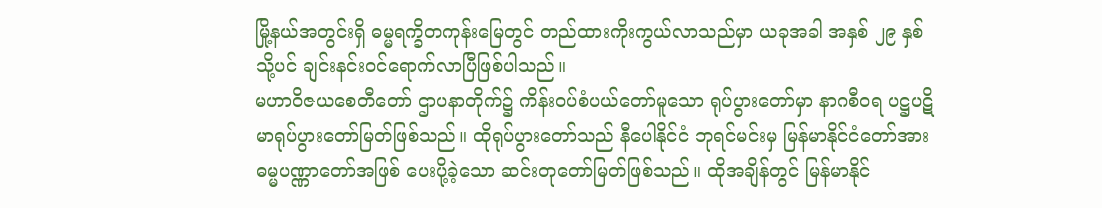မြို့နယ်အတွင်းရှိ ဓမ္မရက္ခိတကုန်းမြေတွင် တည်ထားကိုးကွယ်လာသည်မှာ ယခုအခါ အနှစ် ၂၉ နှစ်သို့ပင် ချင်းနင်းဝင်ရောက်လာပြီဖြစ်ပါသည်။
မဟာဝိဇယစေတီတော် ဌာပနာတိုက်၌ ကိန်းဝပ်စံပယ်တော်မူသော ရုပ်ပွားတော်မှာ နာဂစီဝရ ပဋ္ဌပဋိမာရုပ်ပွားတော်မြတ်ဖြစ်သည်။ ထိုရုပ်ပွားတော်သည် နီပေါနိုင်ငံ ဘုရင်မင်းမှ မြန်မာနိုင်ငံတော်အား ဓမ္မပဏ္ဏာတော်အဖြစ် ပေးပို့ခဲ့သော ဆင်းတုတော်မြတ်ဖြစ်သည်။ ထိုအချိန်တွင် မြန်မာနိုင်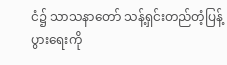ငံ၌ သာသနာတော် သန့်ရှင်းတည်တံ့ပြန့်ပွားရေးကို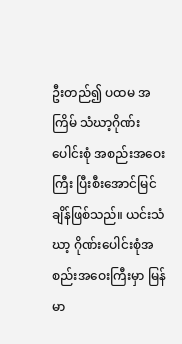ဦးတည်၍ ပထမ အကြိမ် သံဃာ့ဂိုဏ်းပေါင်းစုံ အစည်းအဝေးကြီး ပြီးစီးအောင်မြင်ချိန်ဖြစ်သည်။ ယင်းသံဃာ့ ဂိုဏ်းပေါင်းစုံအစည်းအဝေးကြီးမှာ မြန်မာ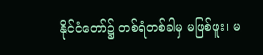နိုင်ငံတော်၌ တစ်ရံတစ်ခါမှ မဖြစ်ဖူး၊ မ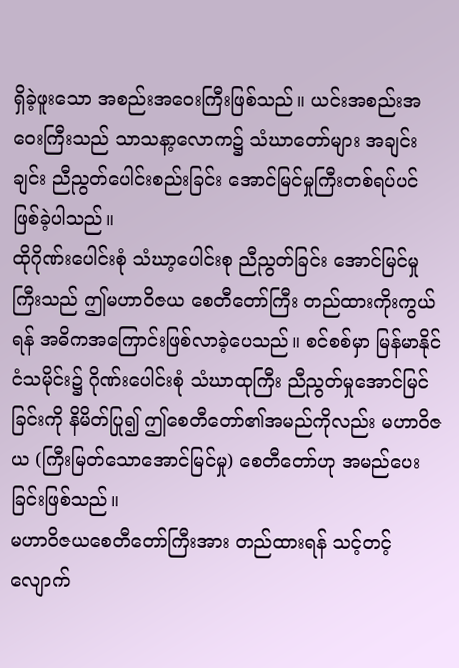ရှိခဲ့ဖူးသော အစည်းအဝေးကြီးဖြစ်သည်။ ယင်းအစည်းအဝေးကြီးသည် သာသနာ့လောက၌ သံဃာတော်များ အချင်းချင်း ညီညွတ်ပေါင်းစည်းခြင်း အောင်မြင်မှုကြီးတစ်ရပ်ပင် ဖြစ်ခဲ့ပါသည်။
ထိုဂိုဏ်းပေါင်းစုံ သံဃာ့ပေါင်းစု ညီညွတ်ခြင်း အောင်မြင်မှုကြီးသည် ဤမဟာဝိဇယ စေတီတော်ကြီး တည်ထားကိုးကွယ်ရန် အဓိကအကြောင်းဖြစ်လာခဲ့ပေသည်။ စင်စစ်မှာ မြန်မာနိုင်ငံသမိုင်း၌ ဂိုဏ်းပေါင်းစုံ သံဃာထုကြီး ညီညွတ်မှုအောင်မြင်ခြင်းကို နိမိတ်ပြု၍ ဤစေတီတော်၏အမည်ကိုလည်း မဟာဝိဇယ (ကြီးမြတ်သောအောင်မြင်မှု) စေတီတော်ဟု အမည်ပေးခြင်းဖြစ်သည်။
မဟာဝိဇယစေတီတော်ကြီးအား တည်ထားရန် သင့်တင့်လျောက်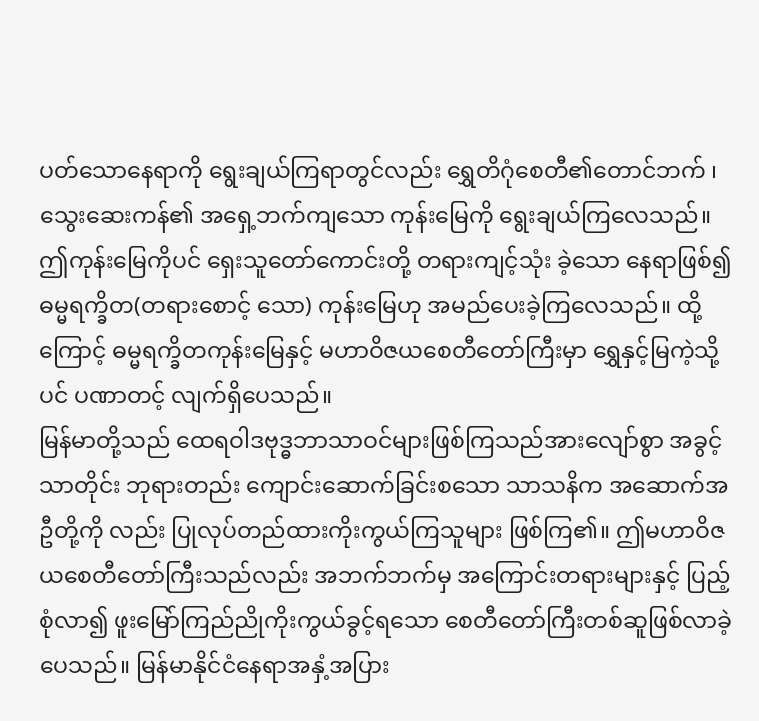ပတ်သောနေရာကို ရွေးချယ်ကြရာတွင်လည်း ရွှေတိဂုံစေတီ၏တောင်ဘက် ၊ သွေးဆေးကန်၏ အရှေ့ဘက်ကျသော ကုန်းမြေကို ရွေးချယ်ကြလေသည်။ ဤကုန်းမြေကိုပင် ရှေးသူတော်ကောင်းတို့ တရားကျင့်သုံး ခဲ့သော နေရာဖြစ်၍ ဓမ္မရက္ခိတ(တရားစောင့် သော) ကုန်းမြေဟု အမည်ပေးခဲ့ကြလေသည်။ ထို့ကြောင့် ဓမ္မရက္ခိတကုန်းမြေနှင့် မဟာဝိဇယစေတီတော်ကြီးမှာ ရွှေနှင့်မြကဲ့သို့ပင် ပဏာတင့် လျက်ရှိပေသည်။
မြန်မာတို့သည် ထေရဝါဒဗုဒ္ဓဘာသာဝင်များဖြစ်ကြသည်အားလျော်စွာ အခွင့်သာတိုင်း ဘုရားတည်း ကျောင်းဆောက်ခြင်းစသော သာသနိက အဆောက်အဦတို့ကို လည်း ပြုလုပ်တည်ထားကိုးကွယ်ကြသူများ ဖြစ်ကြ၏။ ဤမဟာဝိဇယစေတီတော်ကြီးသည်လည်း အဘက်ဘက်မှ အကြောင်းတရားများနှင့် ပြည့်စုံလာ၍ ဖူးမြော်ကြည်ညိုကိုးကွယ်ခွင့်ရသော စေတီတော်ကြီးတစ်ဆူဖြစ်လာခဲ့ပေသည်။ မြန်မာနိုင်ငံနေရာအနှံ့အပြား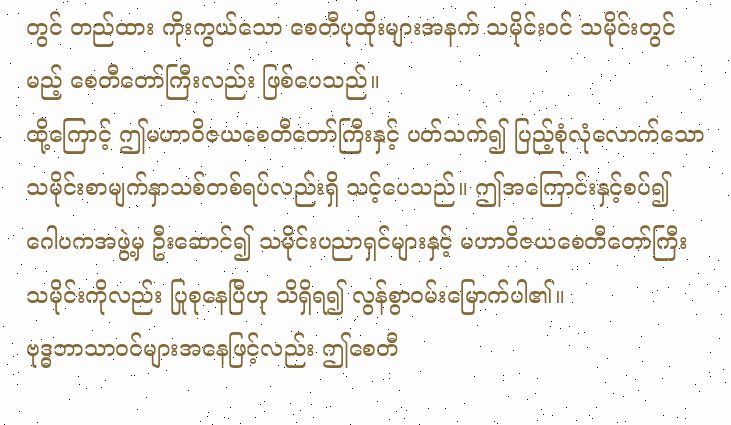တွင် တည်ထား ကိုးကွယ်သော စေတီပုထိုးများအနက် သမိုင်းဝင် သမိုင်းတွင်မည့် စေတီတော်ကြီးလည်း ဖြစ်ပေသည်။
ထို့ကြောင့် ဤမဟာဝိဇယစေတီတော်ကြီးနှင့် ပတ်သက်၍ ပြည့်စုံလုံလောက်သော သမိုင်းစာမျက်နှာသစ်တစ်ရပ်လည်းရှိ သင့်ပေသည်။ ဤအကြောင်းနှင့်စပ်၍ ဂေါပကအဖွဲ့မှ ဦးဆောင်၍ သမိုင်းပညာရှင်များနှင့် မဟာဝိဇယစေတီတော်ကြီးသမိုင်းကိုလည်း ပြုစုနေပြီဟု သိရှိရ၍ လွန်စွာဝမ်းမြောက်ပါ၏။
ဗုဒ္ဓဘာသာဝင်များအနေဖြင့်လည်း ဤစေတီ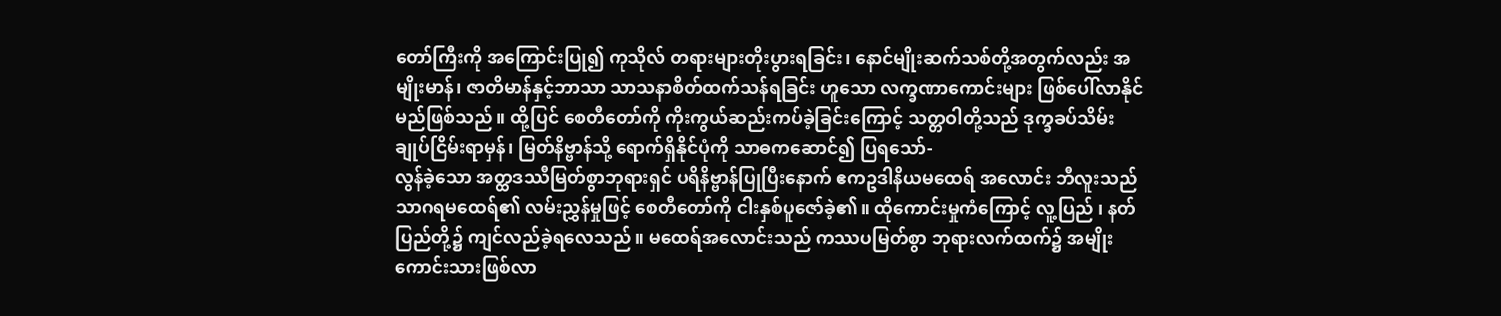တော်ကြီးကို အကြောင်းပြု၍ ကုသိုလ် တရားများတိုးပွားရခြင်း၊ နောင်မျိုးဆက်သစ်တို့အတွက်လည်း အမျိုးမာန်၊ ဇာတိမာန်နှင့်ဘာသာ သာသနာစိတ်ထက်သန်ရခြင်း ဟူသော လက္ခဏာကောင်းများ ဖြစ်ပေါ်လာနိုင်မည်ဖြစ်သည်။ ထို့ပြင် စေတီတော်ကို ကိုးကွယ်ဆည်းကပ်ခဲ့ခြင်းကြောင့် သတ္တဝါတို့သည် ဒုက္ခခပ်သိမ်း ချုပ်ငြိမ်းရာမှန်၊ မြတ်နိဗ္ဗာန်သို့ ရောက်ရှိနိုင်ပုံကို သာဓကဆောင်၍ ပြရသော်-
လွန်ခဲ့သော အတ္ထဒဿီမြတ်စွာဘုရားရှင် ပရိနိဗ္ဗာန်ပြုပြီးနောက် ဧကဥဒါနိယမထေရ် အလောင်း ဘီလူးသည် သာဂရမထေရ်၏ လမ်းညွှန်မှုဖြင့် စေတီတော်ကို ငါးနှစ်ပူဇော်ခဲ့၏။ ထိုကောင်းမှုကံကြောင့် လူ့ပြည် ၊ နတ်ပြည်တို့၌ ကျင်လည်ခဲ့ရလေသည်။ မထေရ်အလောင်းသည် ကဿပမြတ်စွာ ဘုရားလက်ထက်၌ အမျိုးကောင်းသားဖြစ်လာ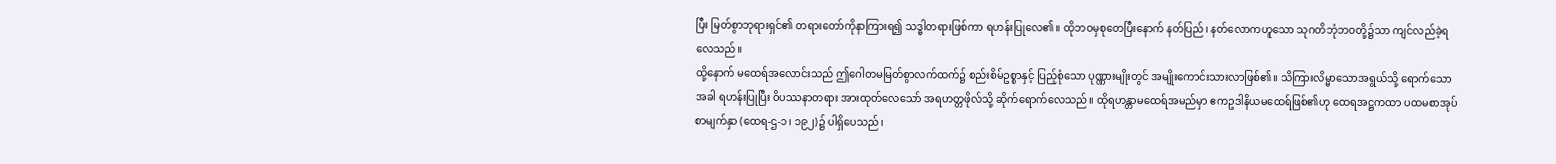ပြီး မြတ်စွာဘုရားရှင်၏ တရားတော်ကိုနာကြားရ၍ သဒ္ဓါတရားဖြစ်ကာ ရဟန်းပြုလေ၏။ ထိုဘဝမှစုတေပြီးနောက် နတ်ပြည်၊ နတ်လောကဟူသော သုဂတိဘုံဘဝတို့၌သာ ကျင်လည်ခဲ့ရလေသည်။
ထို့နောက် မထေရ်အလောင်းသည် ဤဂေါတမမြတ်စွာလက်ထက်၌ စည်းစိမ်ဥစ္စာနှင့် ပြည့်စုံသော ပုဏ္ဏားမျိုးတွင် အမျိုးကောင်းသားလာဖြစ်၏။ သိကြားလိမ္မာသောအရွယ်သို့ ရောက်သောအခါ ရဟန်းပြုပြီး ဝိပဿနာတရား အားထုတ်လေသော် အရဟတ္တဖိုလ်သို့ ဆိုက်ရောက်လေသည်။ ထိုရဟန္တာမထေရ်အမည်မှာ ဧကဥဒါနိယမထေရ်ဖြစ်၏ဟု ထေရအဋ္ဌကထာ ပထမစာအုပ် စာမျက်နှာ (ထေရ-ဌ-၁၊ ၁၉၂)၌ ပါရှိပေသည်၊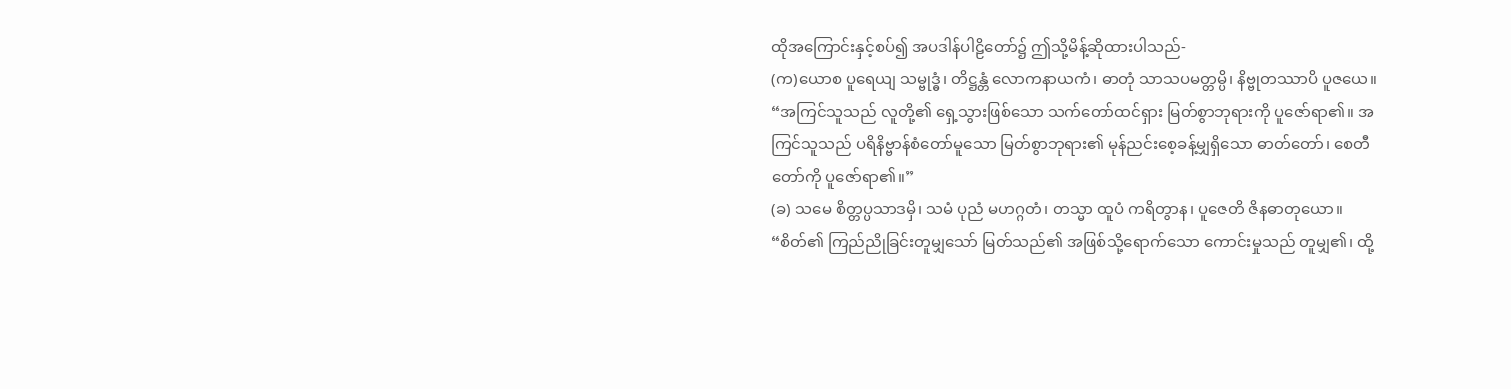ထိုအကြောင်းနှင့်စပ်၍ အပဒါန်ပါဠိတော်၌ ဤသို့မိန့်ဆိုထားပါသည်-
(က)ယောစ ပူရေယျ သမ္ဗုဒ္ဓံ၊ တိဋ္ဌန္တံ လောကနာယကံ၊ ဓာတုံ သာသပမတ္တမ္ပိ၊ နိဗ္ဗုတဿာပိ ပူဇယေ။ “အကြင်သူသည် လူတို့၏ ရှေ့သွားဖြစ်သော သက်တော်ထင်ရှား မြတ်စွာဘုရားကို ပူဇော်ရာ၏။ အကြင်သူသည် ပရိနိဗ္ဗာန်စံတော်မူသော မြတ်စွာဘုရား၏ မုန်ညင်းစေ့ခန့်မျှရှိသော ဓာတ်တော်၊ စေတီတော်ကို ပူဇော်ရာ၏။”
(ခ) သမေ စိတ္တပ္ပသာဒမှိ၊ သမံ ပုညံ မဟဂ္ဂတံ၊ တသ္မာ ထူပံ ကရိတွာန၊ ပူဇေတိ ဇိနဓာတုယော။ “စိတ်၏ ကြည်ညိုခြင်းတူမျှသော် မြတ်သည်၏ အဖြစ်သို့ရောက်သော ကောင်းမှုသည် တူမျှ၏၊ ထို့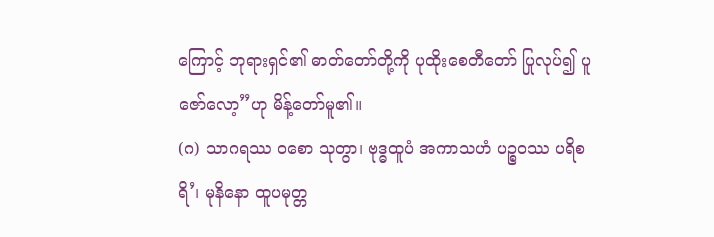ကြောင့် ဘုရားရှင်၏ ဓာတ်တော်တို့ကို ပုထိုးစေတီတော် ပြုလုပ်၍ ပူဇော်လော့”ဟု မိန့်တော်မူ၏။
(ဂ) သာဂရဿ ဝစော သုတွာ၊ ဗုဒ္ဓထူပံ အကာသဟံ ပဉ္စဝဿ ပရိစရိ’၊ မုနိနော ထူပမုတ္တ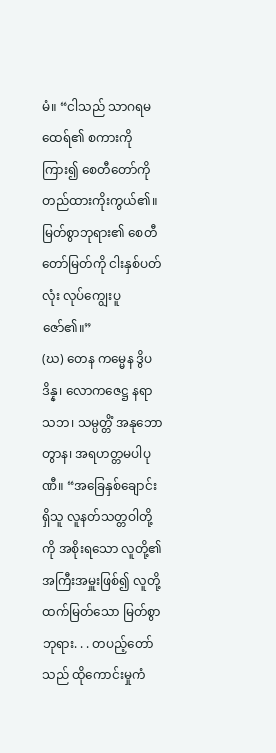မံ။ “ငါသည် သာဂရမထေရ်၏ စကားကိုကြား၍ စေတီတော်ကို တည်ထားကိုးကွယ်၏။ မြတ်စွာဘုရား၏ စေတီတော်မြတ်ကို ငါးနှစ်ပတ်လုံး လုပ်ကျွေးပူဇော်၏။”
(ဃ) တေန ကမ္မေန ဒွိပဒိန္န၊ လောကဇေဋ္ဌ နရာသဘ၊ သမ္ပတ္တိံ အနုဘောတွာန၊ အရဟတ္တမပါပုဏီ။ “အခြေနှစ်ချောင်းရှိသူ လူနတ်သတ္တဝါတို့ကို အစိုးရသော လူတို့၏ အကြီးအမှူးဖြစ်၍ လူတို့ထက်မြတ်သော မြတ်စွာဘုရား. . . တပည့်တော်သည် ထိုကောင်းမှုကံ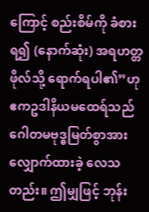ကြောင့် စည်းစိမ်ကို ခံစားရ၍ (နောက်ဆုံး) အရဟတ္တဖိုလ်သို့ ရောက်ရပါ၏”ဟု ဧကဥဒါနိယမထေရ်သည် ဂေါတမဗုဒ္ဓမြတ်စွာအား လျှောက်ထားခဲ့ လေသတည်း။ ဤမျှဖြင့် ဘုန်း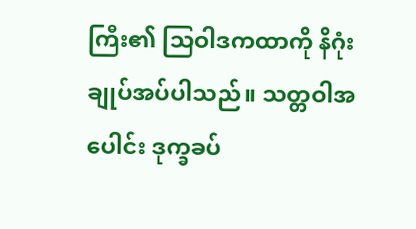ကြီး၏ သြဝါဒကထာကို နိဂုံးချုပ်အပ်ပါသည်။ သတ္တဝါအပေါင်း ဒုက္ခခပ်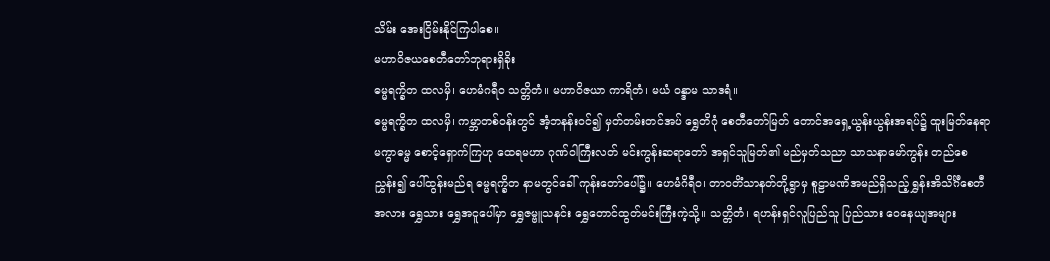သိမ်း အေးငြိမ်းနိုင်ကြပါစေ။
မဟာဝိဇယစေတီတော်ဘုရားရှိခိုး
ဓမ္မရက္ခိတ ထလမှိ၊ ဟေမံဂရီဝ သတ္တိတံ။ မဟာဝိဇယာ ကာရိတံ၊ မယံ ဝန္ဒာမ သာဒရံ။
ဓမ္မရက္ခိတ ထလမှိ၊ ကမ္ဘာတစ်ဝန်းတွင် အံ့ဘနန်းဝင်၍ မှတ်တမ်းတင်အပ် ရွှေတိဂုံ စေတီတော်မြတ် တောင်အရှေ့ယွန်းယွန်းအရပ်၌ ထူးမြတ်နေရာ မကွာဓမ္မ စောင့်ရှောက်ကြဟု ထေရမဟာ ဂုဏ်ဝါကြီးလတ် မင်းကွန်းဆရာတော် အရှင်သူမြတ်၏ မည်မှတ်သညာ သာသနာမော်ကွန်း တည်စေညွှန်း၍ ပေါ်ထွန်းမည်ရ ဓမ္မရက္ခိတ နာမတွင်ခေါ် ကုန်းတော်ပေါ်၌။ ဟေမံဂိရီဝ၊ တာဝတိံသာနတ်တို့ရွာမှ စူဠာမဏိအမည်ရှိသည့် ရွှန်းအိသိင်္ဂီစေတီအလား ရွှေသား ရွှေအငူပေါ်မှာ ရွှေဇမ္ဗူသနင်း ရွှေတောင်ထွတ်မင်းကြီးကဲ့သို့။ သတ္တိတံ၊ ရဟန်းရှင်လူပြည်သူ ပြည်သား ဝေနေယျအများ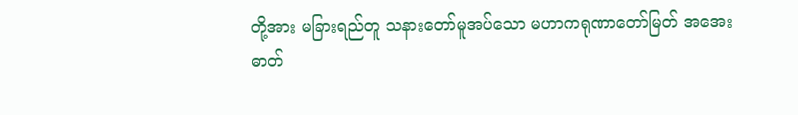တို့အား မခြားရည်တူ သနားတော်မူအပ်သော မဟာကရုဏာတော်မြတ် အအေးဓာတ်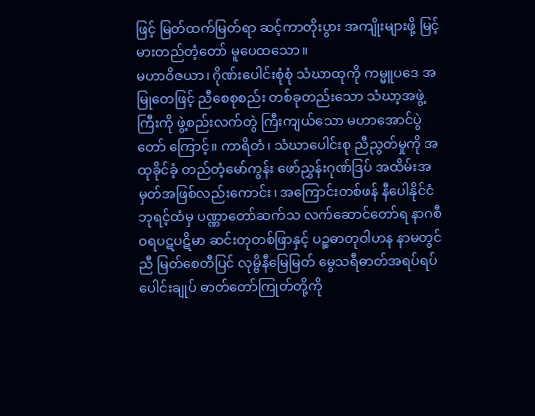ဖြင့် မြတ်ထက်မြတ်ရာ ဆင့်ကာတိုးပွား အကျိုးများဖို့ မြင့်မားတည်တံ့တော် မူပေထသော။
မဟာဝိဇယာ၊ ဂိုဏ်းပေါင်းစုံစုံ သံဃာထုကို ကမ္မူပဒေ အမြုတေဖြင့် ညီစေစုစည်း တစ်ခုတည်းသော သံဃာ့အဖွဲ့ကြီးကို ဖွဲ့စည်းလက်တွဲ ကြီးကျယ်သော မဟာအောင်ပွဲတော် ကြောင့်။ ကာရိတံ၊ သံဃာပေါင်းစု ညီညွတ်မှုကို အထုခိုင်ခံ့ တည်တံ့မော်ကွန်း ဖော်ညွှန်းဂုဏ်ဒြပ် အထိမ်းအမှတ်အဖြစ်လည်းကောင်း၊ အကြောင်းတစ်ဖန် နီပေါနိုင်ငံဘုရင့်ထံမှ ပဏ္ဏာတော်ဆက်သ လက်ဆောင်တော်ရ နာဂစီဝရပဋပဋိမာ ဆင်းတုတစ်ဖြာနှင့် ပဉ္စဓာတုဝါဟန နာမတွင်ညီ မြတ်စေတီပြင် လုမ္ဗိနီမြေမြတ် မွေသရီဓာတ်အရပ်ရပ်ပေါင်းချုပ် ဓာတ်တော်ကြုတ်တို့ကို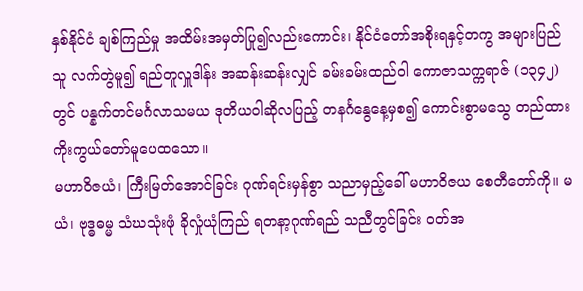နှစ်နိုင်ငံ ချစ်ကြည်မှု အထိမ်းအမှတ်ပြု၍လည်းကောင်း၊ နိုင်ငံတော်အစိုးရနှင့်တကွ အများပြည်သူ လက်တွဲမူ၍ ရည်တူလှူဒါန်း အဆန်းဆန်းလျှင် ခမ်းခမ်းထည်ဝါ ကောဇာသက္ကရာဇ် (၁၃၄၂)တွင် ပန္နက်တင်မင်္ဂလာသမယ ဒုတိယဝါဆိုလပြည့် တနင်္ဂနွေနေ့မှစ၍ ကောင်းစွာမသွေ တည်ထား ကိုးကွယ်တော်မူပေထသော။
မဟာဝိဇယံ၊ ကြီးမြတ်အောင်ခြင်း ဂုဏ်ရင်းမှန်စွာ သညာမှည့်ခေါ် မဟာဝိဇယ စေတီတော်ကို။ မယံ၊ ဗုဒ္ဓဓမ္မ သံဃသုံးဖုံ ခိုလှုံယုံကြည် ရတနာ့ဂုဏ်ရည် သညီတွင်ခြင်း ဝတ်အ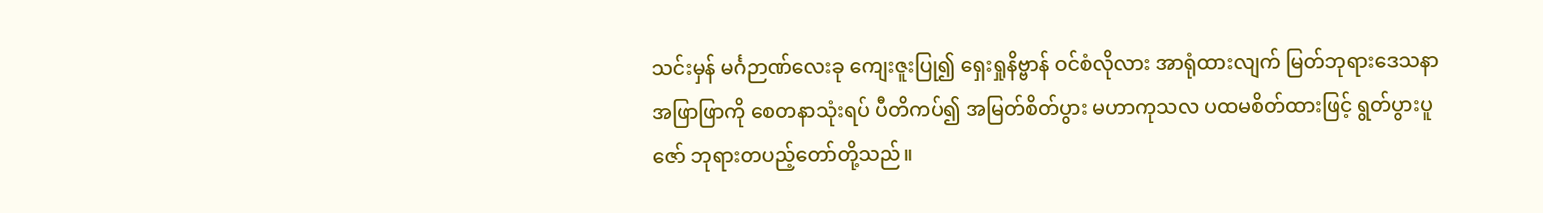သင်းမှန် မင်္ဂဉာဏ်လေးခု ကျေးဇူးပြု၍ ရှေးရှုနိဗ္ဗာန် ဝင်စံလိုလား အာရုံထားလျက် မြတ်ဘုရားဒေသနာ အဖြာဖြာကို စေတနာသုံးရပ် ပီတိကပ်၍ အမြတ်စိတ်ပွား မဟာကုသလ ပထမစိတ်ထားဖြင့် ရွတ်ပွားပူဇော် ဘုရားတပည့်တော်တို့သည်။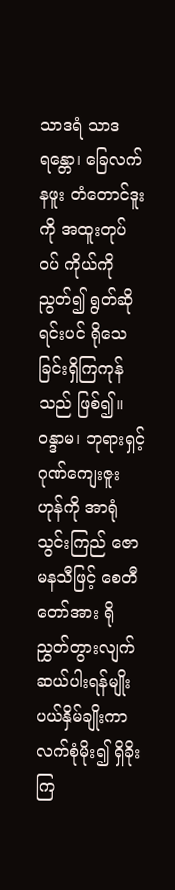သာဒရံ သာဒရန္တော၊ ခြေလက် နဖူး တံတောင်ဒူးကို အထူးတုပ်ဝပ် ကိုယ်ကိုညွတ်၍ ရွတ်ဆိုရင်းပင် ရိုသေခြင်းရှိကြကုန်သည် ဖြစ်၍။ ဝန္ဒာမ၊ ဘုရားရှင့်ဂုဏ်ကျေးဇူးဟုန်ကို အာရုံသွင်းကြည် ဇောမနသီဖြင့် စေတီတော်အား ရိုညွှတ်တွားလျက် ဆယ်ပါးရန်မျိုး ပယ်နှိမ်ချိုးကာ လက်စုံမိုး၍ ရှိခိုးကြ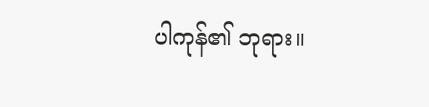ပါကုန်၏ ဘုရား။